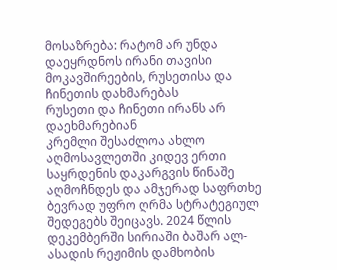მოსაზრება: რატომ არ უნდა დაეყრდნოს ირანი თავისი მოკავშირეების, რუსეთისა და ჩინეთის დახმარებას
რუსეთი და ჩინეთი ირანს არ დაეხმარებიან
კრემლი შესაძლოა ახლო აღმოსავლეთში კიდევ ერთი საყრდენის დაკარგვის წინაშე აღმოჩნდეს და ამჯერად საფრთხე ბევრად უფრო ღრმა სტრატეგიულ შედეგებს შეიცავს. 2024 წლის დეკემბერში სირიაში ბაშარ ალ-ასადის რეჟიმის დამხობის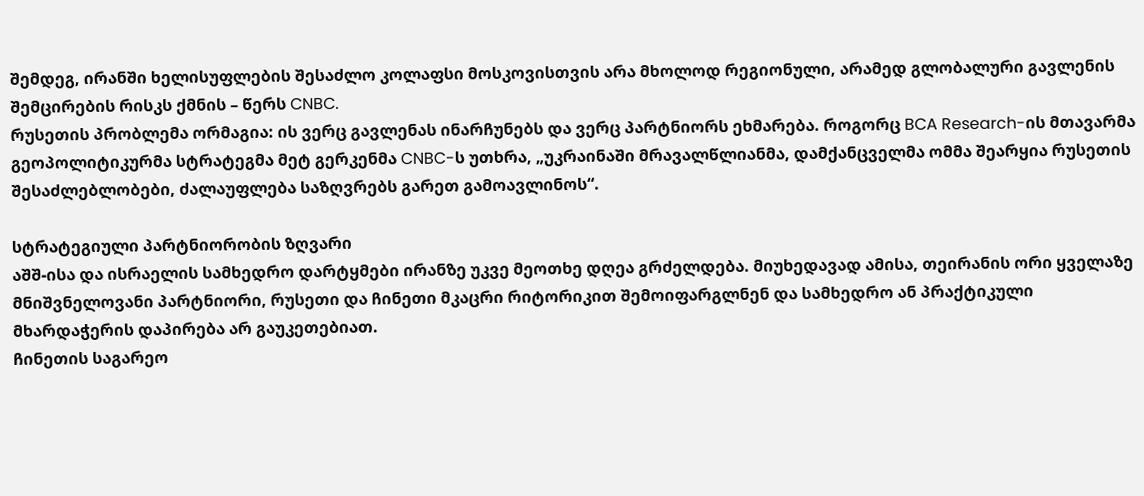შემდეგ, ირანში ხელისუფლების შესაძლო კოლაფსი მოსკოვისთვის არა მხოლოდ რეგიონული, არამედ გლობალური გავლენის შემცირების რისკს ქმნის – წერს CNBC.
რუსეთის პრობლემა ორმაგია: ის ვერც გავლენას ინარჩუნებს და ვერც პარტნიორს ეხმარება. როგორც BCA Research-ის მთავარმა გეოპოლიტიკურმა სტრატეგმა მეტ გერკენმა CNBC-ს უთხრა, „უკრაინაში მრავალწლიანმა, დამქანცველმა ომმა შეარყია რუსეთის შესაძლებლობები, ძალაუფლება საზღვრებს გარეთ გამოავლინოს“.

სტრატეგიული პარტნიორობის ზღვარი
აშშ-ისა და ისრაელის სამხედრო დარტყმები ირანზე უკვე მეოთხე დღეა გრძელდება. მიუხედავად ამისა, თეირანის ორი ყველაზე მნიშვნელოვანი პარტნიორი, რუსეთი და ჩინეთი მკაცრი რიტორიკით შემოიფარგლნენ და სამხედრო ან პრაქტიკული მხარდაჭერის დაპირება არ გაუკეთებიათ.
ჩინეთის საგარეო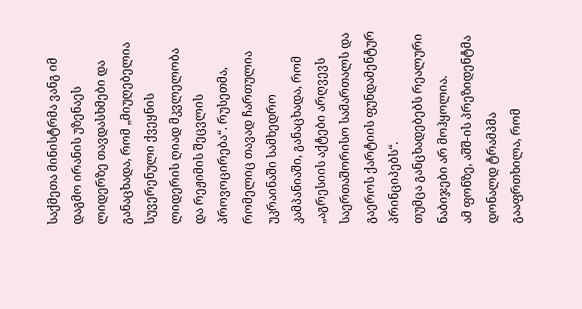საქმეთა მინისტრმა ვანგ იმ დაგმო ირანის უზენაეს ლიდერზე თავდასხმები და განაცხადა, რომ „მიუღებელია სუვერენული ქვეყნის ლიდერის ღიად მკვლელობა და რეჟიმის შეცვლის პროვოცირება“. რუსეთმა, რომელიც თავად ჩართულია უკრაინაში სამხედრო კამპანიაში, განაცხადა, რომ „აგრესიის აქტები არღვევს საერთაშორისო სამართალს და გაეროს ქარტიის ფუნდამენტურ პრინციპებს“.
თუმცა განცხადებებს რეალური ნაბიჯები არ მოჰყოლია.
ამ ფონზე, აშშ-ის პრეზიდენტმა დონალდ ტრამპმა გააფრთხილა, რომ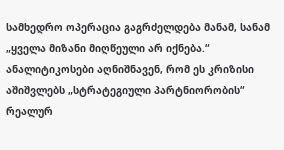სამხედრო ოპერაცია გაგრძელდება მანამ, სანამ „ყველა მიზანი მიღწეული არ იქნება.“
ანალიტიკოსები აღნიშნავენ, რომ ეს კრიზისი აშიშვლებს „სტრატეგიული პარტნიორობის“ რეალურ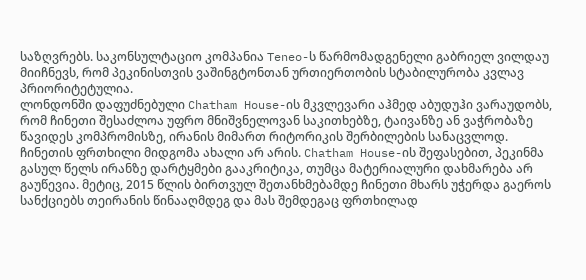საზღვრებს. საკონსულტაციო კომპანია Teneo-ს წარმომადგენელი გაბრიელ ვილდაუ მიიჩნევს, რომ პეკინისთვის ვაშინგტონთან ურთიერთობის სტაბილურობა კვლავ პრიორიტეტულია.
ლონდონში დაფუძნებული Chatham House-ის მკვლევარი აჰმედ აბუდუჰი ვარაუდობს, რომ ჩინეთი შესაძლოა უფრო მნიშვნელოვან საკითხებზე, ტაივანზე ან ვაჭრობაზე წავიდეს კომპრომისზე, ირანის მიმართ რიტორიკის შერბილების სანაცვლოდ.
ჩინეთის ფრთხილი მიდგომა ახალი არ არის. Chatham House-ის შეფასებით, პეკინმა გასულ წელს ირანზე დარტყმები გააკრიტიკა, თუმცა მატერიალური დახმარება არ გაუწევია. მეტიც, 2015 წლის ბირთვულ შეთანხმებამდე ჩინეთი მხარს უჭერდა გაეროს სანქციებს თეირანის წინააღმდეგ და მას შემდეგაც ფრთხილად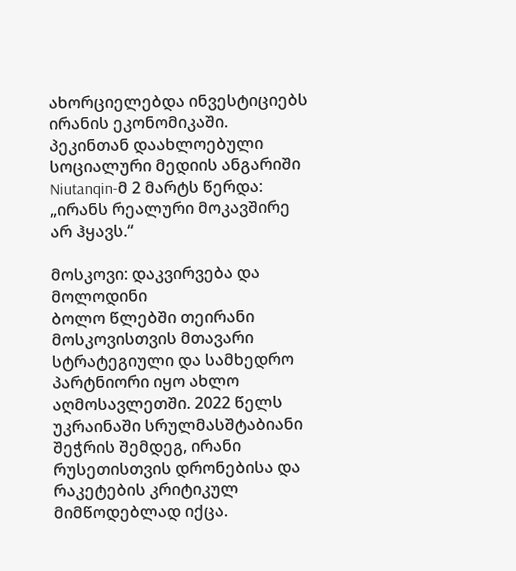ახორციელებდა ინვესტიციებს ირანის ეკონომიკაში.
პეკინთან დაახლოებული სოციალური მედიის ანგარიში Niutanqin-მ 2 მარტს წერდა: „ირანს რეალური მოკავშირე არ ჰყავს.“

მოსკოვი: დაკვირვება და მოლოდინი
ბოლო წლებში თეირანი მოსკოვისთვის მთავარი სტრატეგიული და სამხედრო პარტნიორი იყო ახლო აღმოსავლეთში. 2022 წელს უკრაინაში სრულმასშტაბიანი შეჭრის შემდეგ, ირანი რუსეთისთვის დრონებისა და რაკეტების კრიტიკულ მიმწოდებლად იქცა.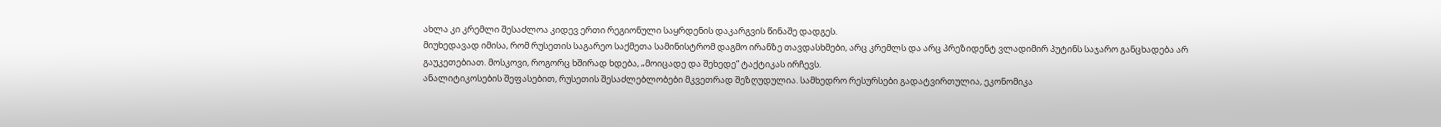ახლა კი კრემლი შესაძლოა კიდევ ერთი რეგიონული საყრდენის დაკარგვის წინაშე დადგეს.
მიუხედავად იმისა, რომ რუსეთის საგარეო საქმეთა სამინისტრომ დაგმო ირანზე თავდასხმები, არც კრემლს და არც პრეზიდენტ ვლადიმირ პუტინს საჯარო განცხადება არ გაუკეთებიათ. მოსკოვი, როგორც ხშირად ხდება, „მოიცადე და შეხედე“ ტაქტიკას ირჩევს.
ანალიტიკოსების შეფასებით, რუსეთის შესაძლებლობები მკვეთრად შეზღუდულია. სამხედრო რესურსები გადატვირთულია, ეკონომიკა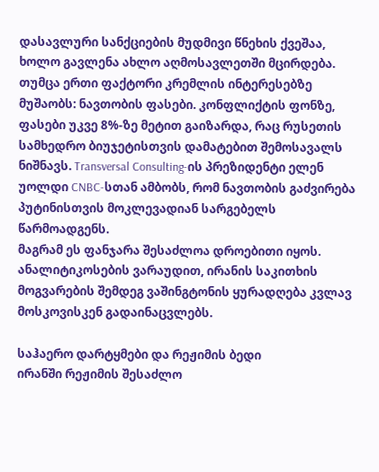დასავლური სანქციების მუდმივი წნეხის ქვეშაა, ხოლო გავლენა ახლო აღმოსავლეთში მცირდება.
თუმცა ერთი ფაქტორი კრემლის ინტერესებზე მუშაობს: ნავთობის ფასები. კონფლიქტის ფონზე, ფასები უკვე 8%-ზე მეტით გაიზარდა, რაც რუსეთის სამხედრო ბიუჯეტისთვის დამატებით შემოსავალს ნიშნავს. Transversal Consulting-ის პრეზიდენტი ელენ უოლდი CNBC-სთან ამბობს, რომ ნავთობის გაძვირება პუტინისთვის მოკლევადიან სარგებელს წარმოადგენს.
მაგრამ ეს ფანჯარა შესაძლოა დროებითი იყოს. ანალიტიკოსების ვარაუდით, ირანის საკითხის მოგვარების შემდეგ ვაშინგტონის ყურადღება კვლავ მოსკოვისკენ გადაინაცვლებს.

საჰაერო დარტყმები და რეჟიმის ბედი
ირანში რეჟიმის შესაძლო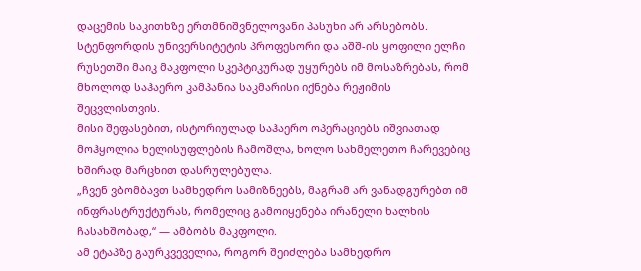დაცემის საკითხზე ერთმნიშვნელოვანი პასუხი არ არსებობს. სტენფორდის უნივერსიტეტის პროფესორი და აშშ-ის ყოფილი ელჩი რუსეთში მაიკ მაკფოლი სკეპტიკურად უყურებს იმ მოსაზრებას, რომ მხოლოდ საჰაერო კამპანია საკმარისი იქნება რეჟიმის შეცვლისთვის.
მისი შეფასებით, ისტორიულად საჰაერო ოპერაციებს იშვიათად მოჰყოლია ხელისუფლების ჩამოშლა, ხოლო სახმელეთო ჩარევებიც ხშირად მარცხით დასრულებულა.
„ჩვენ ვბომბავთ სამხედრო სამიზნეებს, მაგრამ არ ვანადგურებთ იმ ინფრასტრუქტურას, რომელიც გამოიყენება ირანელი ხალხის ჩასახშობად,“ — ამბობს მაკფოლი.
ამ ეტაპზე გაურკვეველია, როგორ შეიძლება სამხედრო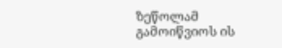ზეწოლამ გამოიწვიოს ის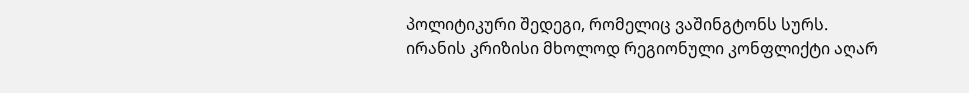პოლიტიკური შედეგი, რომელიც ვაშინგტონს სურს.
ირანის კრიზისი მხოლოდ რეგიონული კონფლიქტი აღარ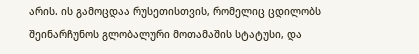არის. ის გამოცდაა რუსეთისთვის, რომელიც ცდილობს შეინარჩუნოს გლობალური მოთამაშის სტატუსი, და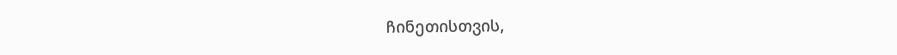ჩინეთისთვის,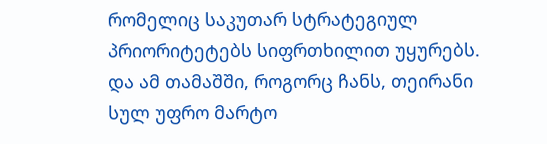რომელიც საკუთარ სტრატეგიულ პრიორიტეტებს სიფრთხილით უყურებს.
და ამ თამაშში, როგორც ჩანს, თეირანი სულ უფრო მარტო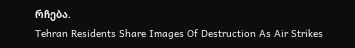რჩება.
Tehran Residents Share Images Of Destruction As Air Strikes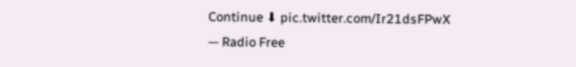Continue ⬇ pic.twitter.com/Ir21dsFPwX
— Radio Free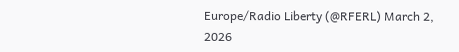Europe/Radio Liberty (@RFERL) March 2, 2026